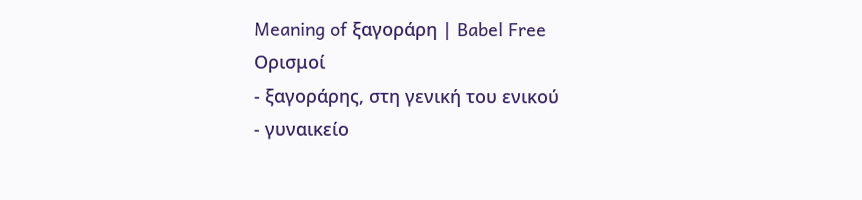Meaning of ξαγοράρη | Babel Free
Ορισμοί
- ξαγοράρης, στη γενική του ενικού
- γυναικείο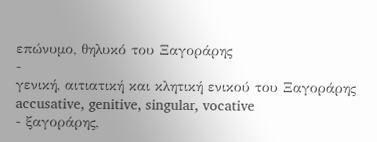επώνυμο, θηλυκό του Ξαγοράρης
-
γενική, αιτιατική και κλητική ενικού του Ξαγοράρης accusative, genitive, singular, vocative
- ξαγοράρης,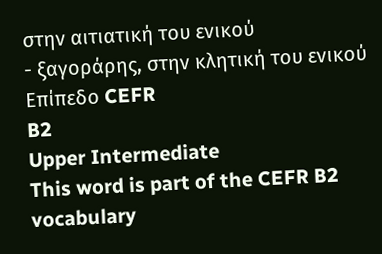στην αιτιατική του ενικού
- ξαγοράρης, στην κλητική του ενικού
Επίπεδο CEFR
B2
Upper Intermediate
This word is part of the CEFR B2 vocabulary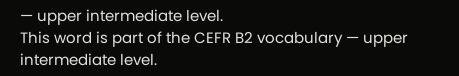— upper intermediate level.
This word is part of the CEFR B2 vocabulary — upper intermediate level.